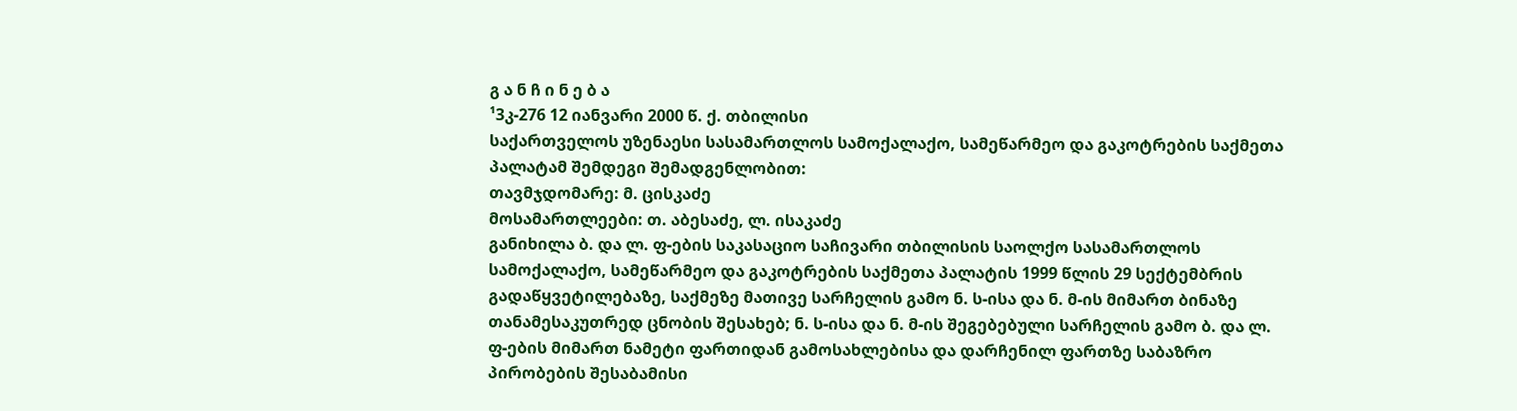გ ა ნ ჩ ი ნ ე ბ ა
¹3კ-276 12 იანვარი 2000 წ. ქ. თბილისი
საქართველოს უზენაესი სასამართლოს სამოქალაქო, სამეწარმეო და გაკოტრების საქმეთა პალატამ შემდეგი შემადგენლობით:
თავმჯდომარე: მ. ცისკაძე
მოსამართლეები: თ. აბესაძე, ლ. ისაკაძე
განიხილა ბ. და ლ. ფ-ების საკასაციო საჩივარი თბილისის საოლქო სასამართლოს სამოქალაქო, სამეწარმეო და გაკოტრების საქმეთა პალატის 1999 წლის 29 სექტემბრის გადაწყვეტილებაზე, საქმეზე მათივე სარჩელის გამო ნ. ს-ისა და ნ. მ-ის მიმართ ბინაზე თანამესაკუთრედ ცნობის შესახებ; ნ. ს-ისა და ნ. მ-ის შეგებებული სარჩელის გამო ბ. და ლ. ფ-ების მიმართ ნამეტი ფართიდან გამოსახლებისა და დარჩენილ ფართზე საბაზრო პირობების შესაბამისი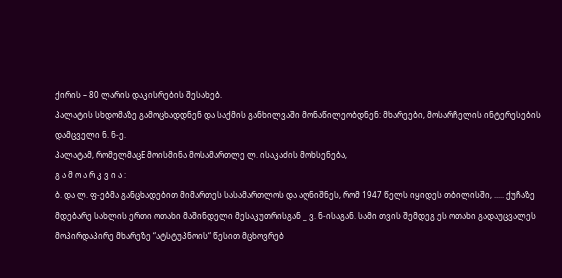ქირის – 80 ლარის დაკისრების შესახებ.
პალატის სხდომაზე გამოცხადდნენ და საქმის განხილვაში მონაწილეობდნენ: მხარეები, მოსარჩელის ინტერესების დამცველი ნ. ნ-ე.
პალატამ, რომელმაცE მოისმინა მოსამართლე ლ. ისაკაძის მოხსენება,
გ ა მ ო ა რ კ ვ ი ა :
ბ. და ლ. ფ-ებმა განცხადებით მიმართეს სასამართლოს და აღნიშნეს, რომ 1947 წელს იყიდეს თბილისში, ..... ქუჩაზე მდებარე სახლის ერთი ოთახი მაშინდელი მესაკუთრისგან _ ვ. ნ-ისაგან. სამი თვის შემდეგ ეს ოთახი გადაუცვალეს მოპირდაპირე მხარეზე “ატსტუპნოის“ წესით მცხოვრებ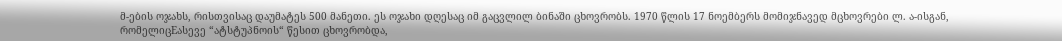მ-ების ოჯახს, რისთვისაც დაუმატეს 500 მანეთი. ეს ოჯახი დღესაც იმ გაცვლილ ბინაში ცხოვრობს. 1970 წლის 17 ნოემბერს მომიჯნავედ მცხოვრები ლ. ა-ისგან, რომელიცEასევე “ატსტუპნოის“ წესით ცხოვრობდა,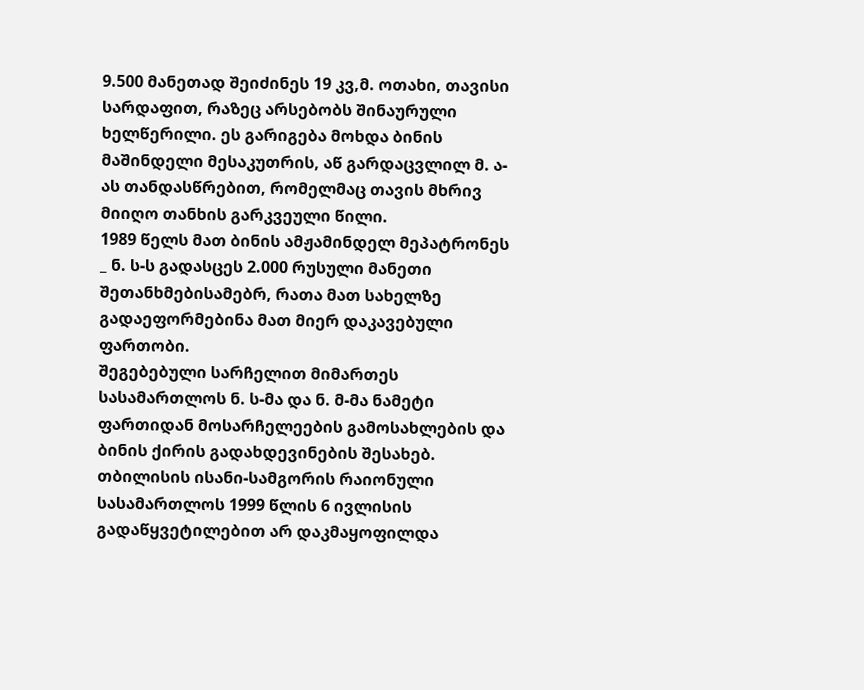9.500 მანეთად შეიძინეს 19 კვ,მ. ოთახი, თავისი სარდაფით, რაზეც არსებობს შინაურული ხელწერილი. ეს გარიგება მოხდა ბინის მაშინდელი მესაკუთრის, აწ გარდაცვლილ მ. ა-ას თანდასწრებით, რომელმაც თავის მხრივ მიიღო თანხის გარკვეული წილი.
1989 წელს მათ ბინის ამჟამინდელ მეპატრონეს _ ნ. ს-ს გადასცეს 2.000 რუსული მანეთი შეთანხმებისამებრ, რათა მათ სახელზე გადაეფორმებინა მათ მიერ დაკავებული ფართობი.
შეგებებული სარჩელით მიმართეს სასამართლოს ნ. ს-მა და ნ. მ-მა ნამეტი ფართიდან მოსარჩელეების გამოსახლების და ბინის ქირის გადახდევინების შესახებ.
თბილისის ისანი-სამგორის რაიონული სასამართლოს 1999 წლის 6 ივლისის გადაწყვეტილებით არ დაკმაყოფილდა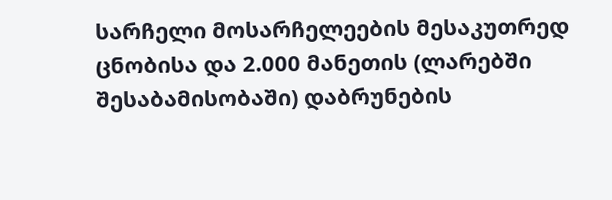სარჩელი მოსარჩელეების მესაკუთრედ ცნობისა და 2.000 მანეთის (ლარებში შესაბამისობაში) დაბრუნების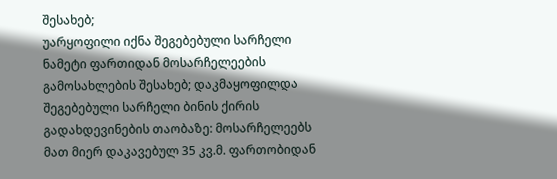შესახებ;
უარყოფილი იქნა შეგებებული სარჩელი ნამეტი ფართიდან მოსარჩელეების გამოსახლების შესახებ; დაკმაყოფილდა შეგებებული სარჩელი ბინის ქირის გადახდევინების თაობაზე: მოსარჩელეებს მათ მიერ დაკავებულ 35 კვ.მ. ფართობიდან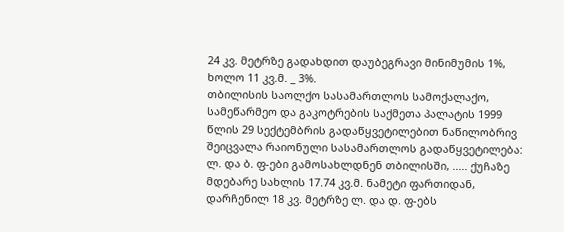24 კვ. მეტრზე გადახდით დაუბეგრავი მინიმუმის 1%, ხოლო 11 კვ.მ. _ 3%.
თბილისის საოლქო სასამართლოს სამოქალაქო, სამეწარმეო და გაკოტრების საქმეთა პალატის 1999 წლის 29 სექტემბრის გადაწყვეტილებით ნაწილობრივ შეიცვალა რაიონული სასამართლოს გადაწყვეტილება:
ლ. და ბ. ფ-ები გამოსახლდნენ თბილისში, ..... ქუჩაზე მდებარე სახლის 17.74 კვ.მ. ნამეტი ფართიდან, დარჩენილ 18 კვ. მეტრზე ლ. და დ. ფ-ებს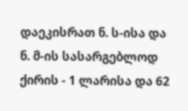დაეკისრათ ნ. ს-ისა და ნ. მ-ის სასარგებლოდ ქირის - 1 ლარისა და 62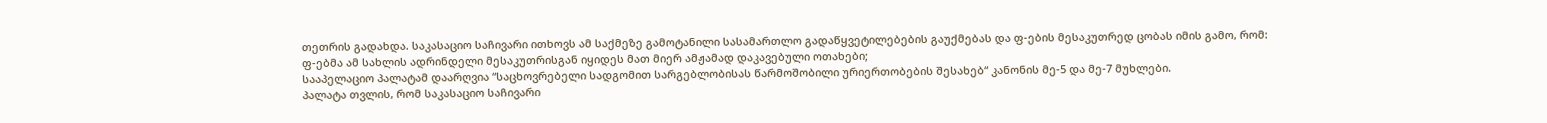თეთრის გადახდა. საკასაციო საჩივარი ითხოვს ამ საქმეზე გამოტანილი სასამართლო გადაწყვეტილებების გაუქმებას და ფ-ების მესაკუთრედ ცობას იმის გამო, რომ:
ფ-ებმა ამ სახლის ადრინდელი მესაკუთრისგან იყიდეს მათ მიერ ამჟამად დაკავებული ოთახები;
სააპელაციო პალატამ დაარღვია “საცხოვრებელი სადგომით სარგებლობისას წარმოშობილი ურიერთობების შესახებ“ კანონის მე-5 და მე-7 მუხლები.
პალატა თვლის, რომ საკასაციო საჩივარი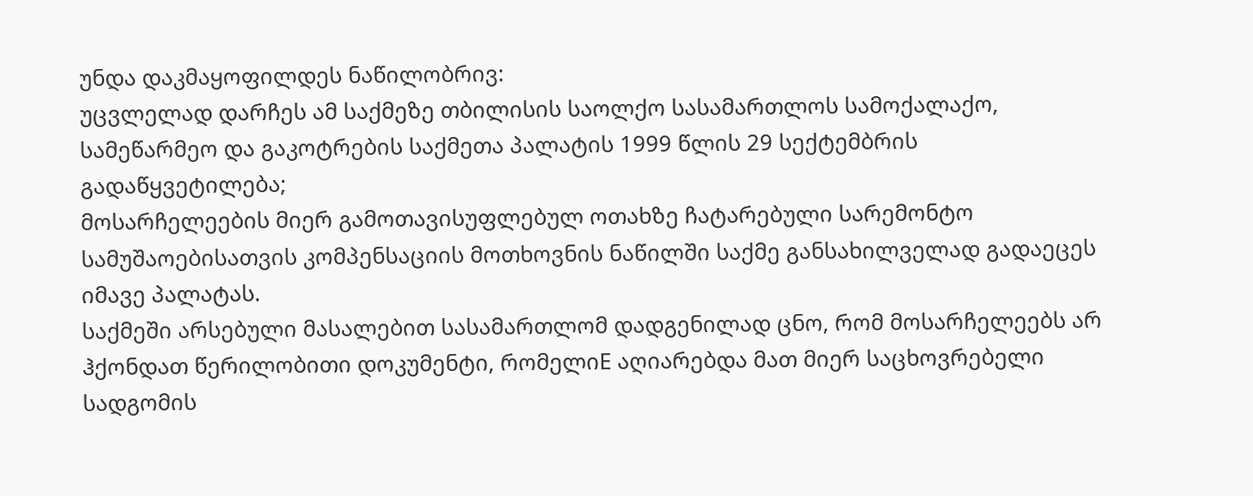უნდა დაკმაყოფილდეს ნაწილობრივ:
უცვლელად დარჩეს ამ საქმეზე თბილისის საოლქო სასამართლოს სამოქალაქო, სამეწარმეო და გაკოტრების საქმეთა პალატის 1999 წლის 29 სექტემბრის გადაწყვეტილება;
მოსარჩელეების მიერ გამოთავისუფლებულ ოთახზე ჩატარებული სარემონტო სამუშაოებისათვის კომპენსაციის მოთხოვნის ნაწილში საქმე განსახილველად გადაეცეს იმავე პალატას.
საქმეში არსებული მასალებით სასამართლომ დადგენილად ცნო, რომ მოსარჩელეებს არ ჰქონდათ წერილობითი დოკუმენტი, რომელიE აღიარებდა მათ მიერ საცხოვრებელი სადგომის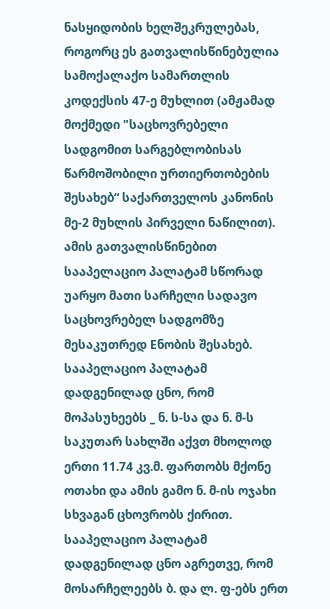ნასყიდობის ხელშეკრულებას, როგორც ეს გათვალისწინებულია სამოქალაქო სამართლის კოდექსის 47-ე მუხლით (ამჟამად მოქმედი "საცხოვრებელი სადგომით სარგებლობისას წარმოშობილი ურთიერთობების შესახებ“ საქართველოს კანონის მე-2 მუხლის პირველი ნაწილით). ამის გათვალისწინებით სააპელაციო პალატამ სწორად უარყო მათი სარჩელი სადავო საცხოვრებელ სადგომზე მესაკუთრედ Eნობის შესახებ.
სააპელაციო პალატამ დადგენილად ცნო, რომ მოპასუხეებს _ ნ. ს-სა და ნ. მ-ს საკუთარ სახლში აქვთ მხოლოდ ერთი 11.74 კვ.მ. ფართობს მქონე ოთახი და ამის გამო ნ. მ-ის ოჯახი სხვაგან ცხოვრობს ქირით. სააპელაციო პალატამ დადგენილად ცნო აგრეთვე, რომ მოსარჩელეებს ბ. და ლ. ფ-ებს ერთ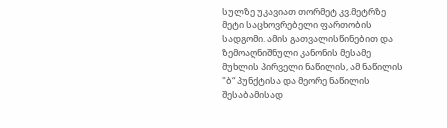სულზე უკავიათ თორმეტ კვ.მეტრზე მეტი საცხოვრებელი ფართობის სადგომი. ამის გათვალისწინებით და ზემოაღნიშნული კანონის მესამე მუხლის პირველი ნაწილის, ამ ნაწილის "ბ“ პუნქტისა და მეორე ნაწილის შესაბამისად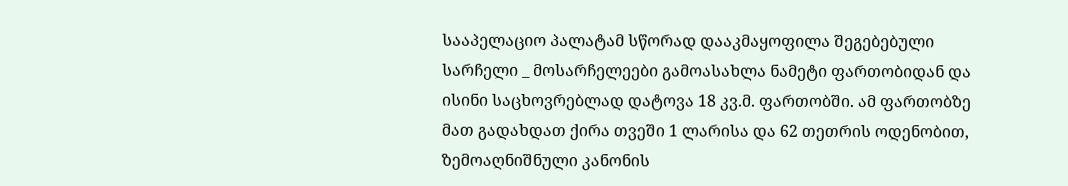სააპელაციო პალატამ სწორად დააკმაყოფილა შეგებებული სარჩელი _ მოსარჩელეები გამოასახლა ნამეტი ფართობიდან და ისინი საცხოვრებლად დატოვა 18 კვ.მ. ფართობში. ამ ფართობზე მათ გადახდათ ქირა თვეში 1 ლარისა და 62 თეთრის ოდენობით, ზემოაღნიშნული კანონის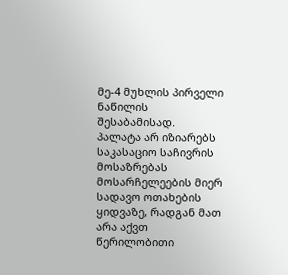მე-4 მუხლის პირველი ნაწილის შესაბამისად.
პალატა არ იზიარებს საკასაციო საჩივრის მოსაზრებას მოსარჩელეების მიერ სადავო ოთახების ყიდვაზე, რადგან მათ არა აქვთ წერილობითი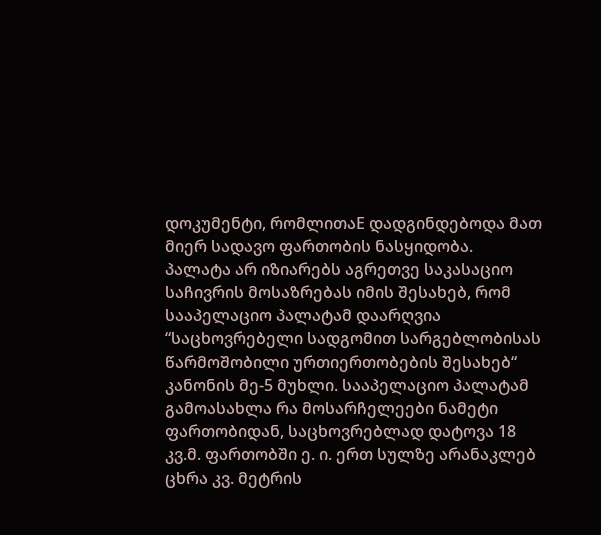დოკუმენტი, რომლითაE დადგინდებოდა მათ მიერ სადავო ფართობის ნასყიდობა.
პალატა არ იზიარებს აგრეთვე საკასაციო საჩივრის მოსაზრებას იმის შესახებ, რომ სააპელაციო პალატამ დაარღვია “საცხოვრებელი სადგომით სარგებლობისას წარმოშობილი ურთიერთობების შესახებ“ კანონის მე-5 მუხლი. სააპელაციო პალატამ გამოასახლა რა მოსარჩელეები ნამეტი ფართობიდან, საცხოვრებლად დატოვა 18 კვ.მ. ფართობში ე. ი. ერთ სულზე არანაკლებ ცხრა კვ. მეტრის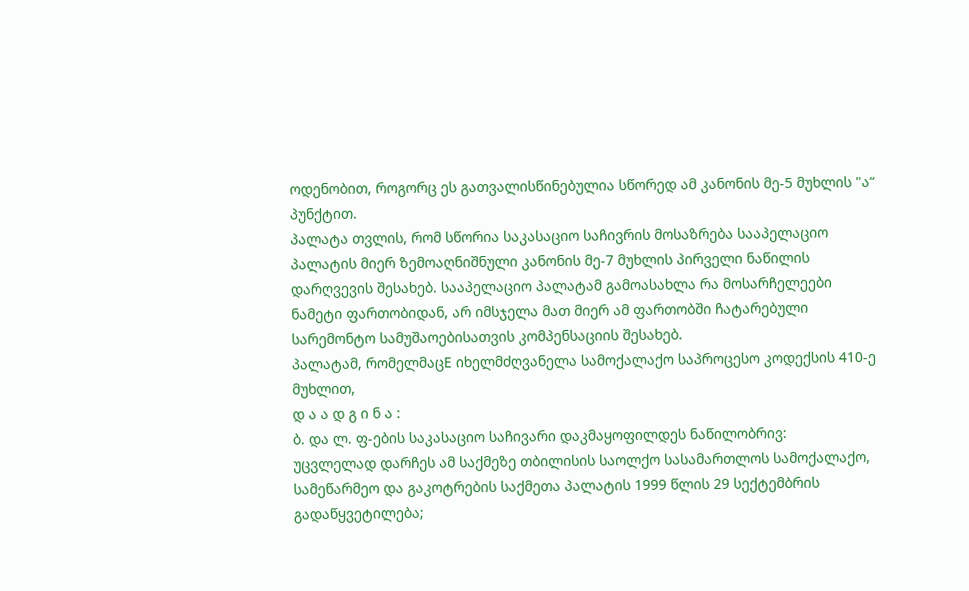ოდენობით, როგორც ეს გათვალისწინებულია სწორედ ამ კანონის მე-5 მუხლის "ა“ პუნქტით.
პალატა თვლის, რომ სწორია საკასაციო საჩივრის მოსაზრება სააპელაციო პალატის მიერ ზემოაღნიშნული კანონის მე-7 მუხლის პირველი ნაწილის დარღვევის შესახებ. სააპელაციო პალატამ გამოასახლა რა მოსარჩელეები ნამეტი ფართობიდან, არ იმსჯელა მათ მიერ ამ ფართობში ჩატარებული სარემონტო სამუშაოებისათვის კომპენსაციის შესახებ.
პალატამ, რომელმაცE იხელმძღვანელა სამოქალაქო საპროცესო კოდექსის 410-ე მუხლით,
დ ა ა დ გ ი ნ ა :
ბ. და ლ. ფ-ების საკასაციო საჩივარი დაკმაყოფილდეს ნაწილობრივ:
უცვლელად დარჩეს ამ საქმეზე თბილისის საოლქო სასამართლოს სამოქალაქო, სამეწარმეო და გაკოტრების საქმეთა პალატის 1999 წლის 29 სექტემბრის გადაწყვეტილება;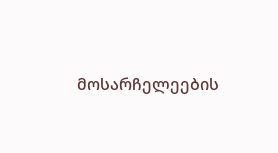მოსარჩელეების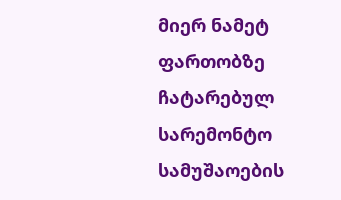მიერ ნამეტ ფართობზე ჩატარებულ სარემონტო სამუშაოების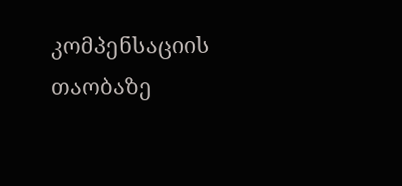კომპენსაციის თაობაზე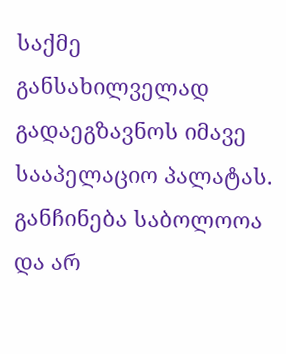საქმე განსახილველად გადაეგზავნოს იმავე სააპელაციო პალატას.
განჩინება საბოლოოა და არ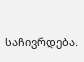საჩივრდება.